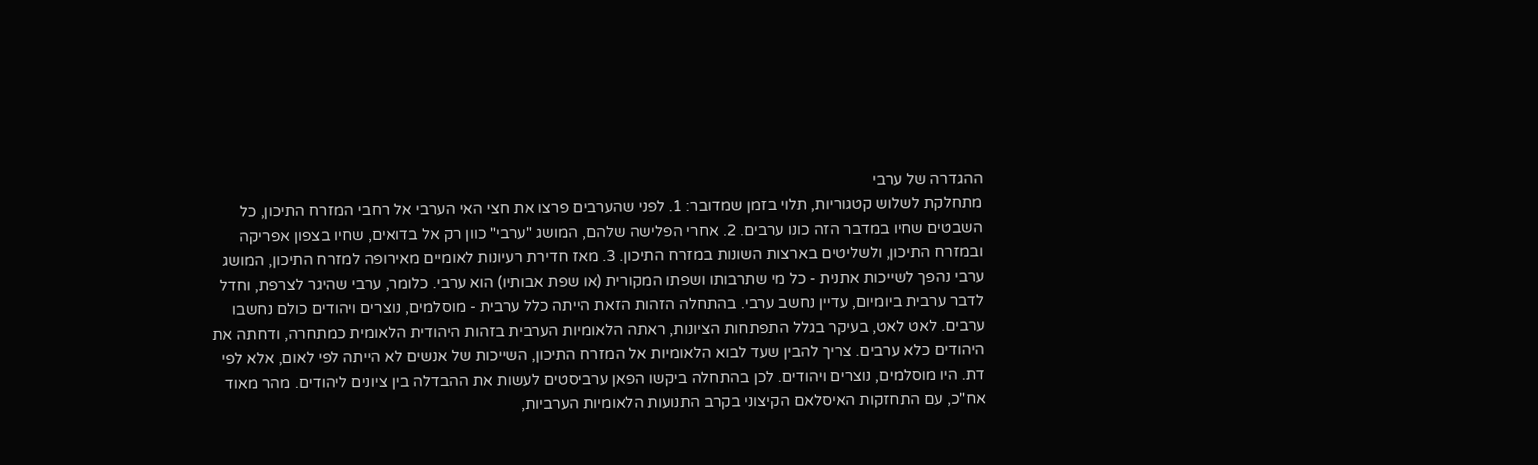ההגדרה של ערבי
מתחלקת לשלוש קטגוריות, תלוי בזמן שמדובר: 1. לפני שהערבים פרצו את חצי האי הערבי אל רחבי המזרח התיכון, כל השבטים שחיו במדבר הזה כונו ערבים. 2. אחרי הפלישה שלהם, המושג "ערבי" כוון רק אל בדואים, שחיו בצפון אפריקה ובמזרח התיכון, ולשליטים בארצות השונות במזרח התיכון. 3. מאז חדירת רעיונות לאומיים מאירופה למזרח התיכון, המושג ערבי נהפך לשייכות אתנית - כל מי שתרבותו ושפתו המקורית (או שפת אבותיו) הוא ערבי. כלומר, ערבי שהיגר לצרפת, וחדל לדבר ערבית ביומיום, עדיין נחשב ערבי. בהתחלה הזהות הזאת הייתה כלל ערבית - מוסלמים, נוצרים ויהודים כולם נחשבו ערבים. לאט לאט, בעיקר בגלל התפתחות הציונות, ראתה הלאומיות הערבית בזהות היהודית הלאומית כמתחרה, ודחתה את היהודים כלא ערבים. צריך להבין שעד לבוא הלאומיות אל המזרח התיכון, השייכות של אנשים לא הייתה לפי לאום, אלא לפי דת. היו מוסלמים, נוצרים ויהודים. לכן בהתחלה ביקשו הפאן ערביסטים לעשות את ההבדלה בין ציונים ליהודים. מהר מאוד אח"כ, עם התחזקות האיסלאם הקיצוני בקרב התנועות הלאומיות הערביות,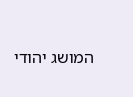המושג יהודי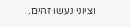וציוני נעשו זהים.